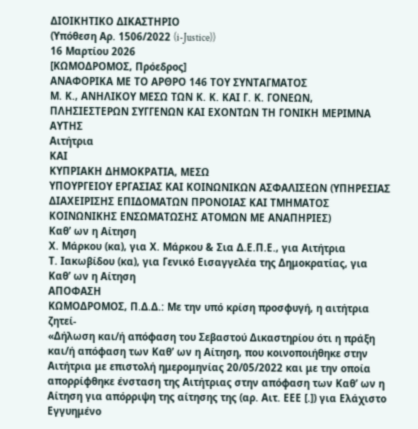ΔΙΟΙΚΗΤΙΚΟ ΔΙΚΑΣΤΗΡΙΟ
(Υπόθεση Αρ. 1506/2022 (i-Justice))
16 Μαρτίου 2026
[ΚΩΜΟΔΡΟΜΟΣ, Πρόεδρος]
ΑΝΑΦΟΡΙΚΑ ΜΕ ΤΟ ΑΡΘΡΟ 146 ΤΟΥ ΣΥΝΤΑΓΜΑΤΟΣ
Μ. Κ., ΑΝΗΛΙΚΟΥ ΜΕΣΩ ΤΩΝ Κ. Κ. ΚΑΙ Γ. Κ. ΓΟΝΕΩΝ, ΠΛΗΣΙΕΣΤΕΡΩΝ ΣΥΓΓΕΝΩΝ ΚΑΙ ΕΧΟΝΤΩΝ ΤΗ ΓΟΝΙΚΗ ΜΕΡΙΜΝΑ ΑΥΤΗΣ
Αιτήτρια
ΚΑΙ
ΚΥΠΡΙΑΚΗ ΔΗΜΟΚΡΑΤΙΑ, ΜΕΣΩ
ΥΠΟΥΡΓΕΙΟΥ ΕΡΓΑΣΙΑΣ ΚΑΙ ΚΟΙΝΩΝΙΚΩΝ ΑΣΦΑΛΙΣΕΩΝ (ΥΠΗΡΕΣΙΑΣ ΔΙΑΧΕΙΡΙΣΗΣ ΕΠΙΔΟΜΑΤΩΝ ΠΡΟΝΟΙΑΣ ΚΑΙ ΤΜΗΜΑΤΟΣ ΚΟΙΝΩΝΙΚΗΣ ΕΝΣΩΜΑΤΩΣΗΣ ΑΤΟΜΩΝ ΜΕ ΑΝΑΠΗΡΙΕΣ)
Καθ’ ων η Αίτηση
Χ. Μάρκου (κα), για Χ. Μάρκου & Σια Δ.Ε.Π.Ε., για Αιτήτρια
Τ. Ιακωβίδου (κα), για Γενικό Εισαγγελέα της Δημοκρατίας, για Καθ’ ων η Αίτηση
ΑΠΟΦΑΣΗ
ΚΩΜΟΔΡΟΜΟΣ, Π.Δ.Δ.: Με την υπό κρίση προσφυγή, η αιτήτρια ζητεί-
«Δήλωση και/ή απόφαση του Σεβαστού Δικαστηρίου ότι η πράξη και/ή απόφαση των Καθ’ ων η Αίτηση, που κοινοποιήθηκε στην Αιτήτρια με επιστολή ημερομηνίας 20/05/2022 και με την οποία απορρίφθηκε ένσταση της Αιτήτριας στην απόφαση των Καθ’ ων η Αίτηση για απόρριψη της αίτησης της (αρ. Αιτ. ΕΕΕ [.]) για Ελάχιστο Εγγυημένο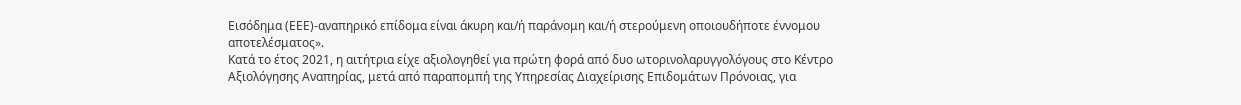Εισόδημα (ΕΕΕ)-αναπηρικό επίδομα είναι άκυρη και/ή παράνομη και/ή στερούμενη οποιουδήποτε έννομου αποτελέσματος».
Κατά το έτος 2021, η αιτήτρια είχε αξιολογηθεί για πρώτη φορά από δυο ωτορινολαρυγγολόγους στο Κέντρο Αξιολόγησης Αναπηρίας, μετά από παραπομπή της Υπηρεσίας Διαχείρισης Επιδομάτων Πρόνοιας, για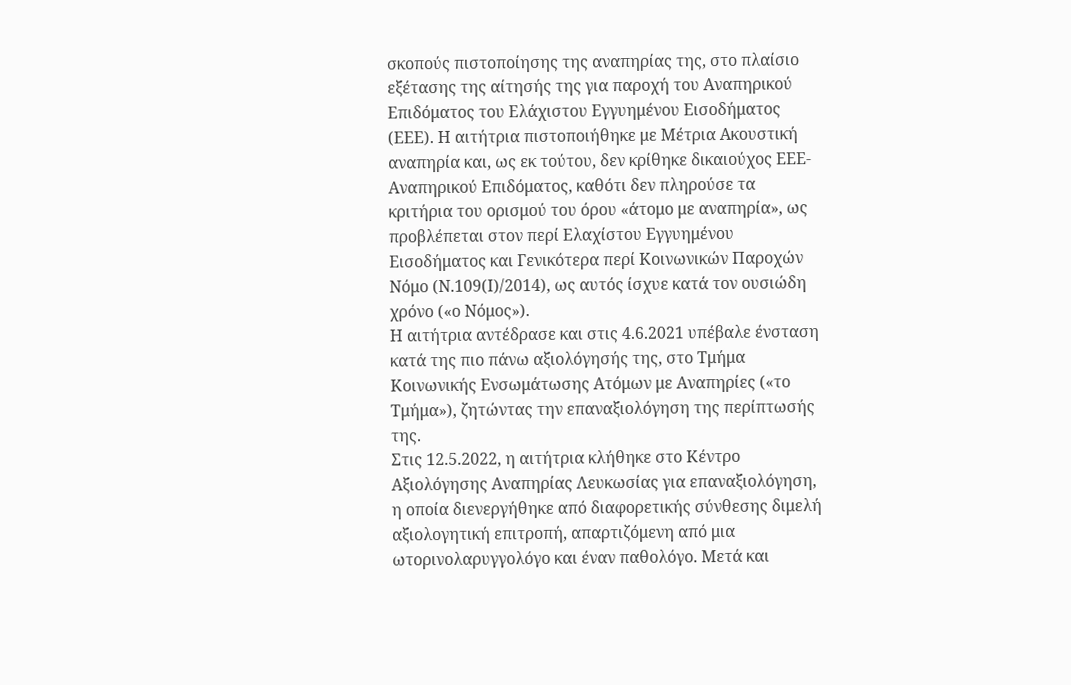σκοπούς πιστοποίησης της αναπηρίας της, στο πλαίσιο εξέτασης της αίτησής της για παροχή του Αναπηρικού Επιδόματος του Ελάχιστου Εγγυημένου Εισοδήματος (ΕΕΕ). Η αιτήτρια πιστοποιήθηκε με Μέτρια Ακουστική αναπηρία και, ως εκ τούτου, δεν κρίθηκε δικαιούχος ΕΕΕ-Αναπηρικού Επιδόματος, καθότι δεν πληρούσε τα κριτήρια του ορισμού του όρου «άτομο με αναπηρία», ως προβλέπεται στον περί Ελαχίστου Εγγυημένου Εισοδήματος και Γενικότερα περί Κοινωνικών Παροχών Νόμο (Ν.109(Ι)/2014), ως αυτός ίσχυε κατά τον ουσιώδη χρόνο («ο Νόμος»).
Η αιτήτρια αντέδρασε και στις 4.6.2021 υπέβαλε ένσταση κατά της πιο πάνω αξιολόγησής της, στο Τμήμα Κοινωνικής Ενσωμάτωσης Ατόμων με Αναπηρίες («το Τμήμα»), ζητώντας την επαναξιολόγηση της περίπτωσής της.
Στις 12.5.2022, η αιτήτρια κλήθηκε στο Κέντρο Αξιολόγησης Αναπηρίας Λευκωσίας για επαναξιολόγηση, η οποία διενεργήθηκε από διαφορετικής σύνθεσης διμελή αξιολογητική επιτροπή, απαρτιζόμενη από μια ωτορινολαρυγγολόγο και έναν παθολόγο. Μετά και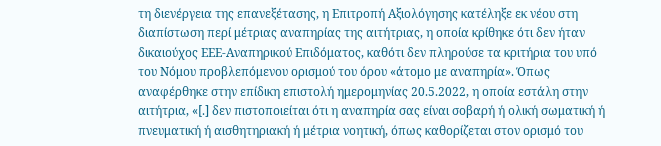τη διενέργεια της επανεξέτασης, η Επιτροπή Αξιολόγησης κατέληξε εκ νέου στη διαπίστωση περί μέτριας αναπηρίας της αιτήτριας, η οποία κρίθηκε ότι δεν ήταν δικαιούχος ΕΕΕ-Αναπηρικού Επιδόματος, καθότι δεν πληρούσε τα κριτήρια του υπό του Νόμου προβλεπόμενου ορισμού του όρου «άτομο με αναπηρία». Όπως αναφέρθηκε στην επίδικη επιστολή ημερομηνίας 20.5.2022, η οποία εστάλη στην αιτήτρια, «[.] δεν πιστοποιείται ότι η αναπηρία σας είναι σοβαρή ή ολική σωματική ή πνευματική ή αισθητηριακή ή μέτρια νοητική, όπως καθορίζεται στον ορισμό του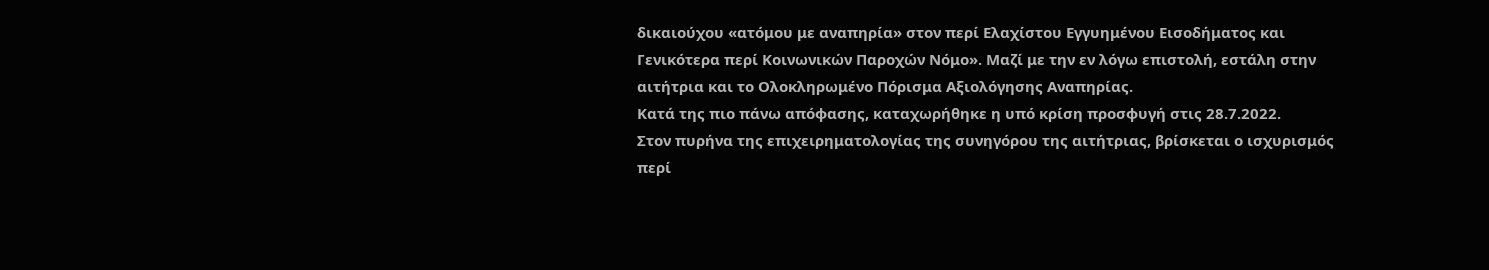δικαιούχου «ατόμου με αναπηρία» στον περί Ελαχίστου Εγγυημένου Εισοδήματος και Γενικότερα περί Κοινωνικών Παροχών Νόμο». Μαζί με την εν λόγω επιστολή, εστάλη στην αιτήτρια και το Ολοκληρωμένο Πόρισμα Αξιολόγησης Αναπηρίας.
Κατά της πιο πάνω απόφασης, καταχωρήθηκε η υπό κρίση προσφυγή στις 28.7.2022.
Στον πυρήνα της επιχειρηματολογίας της συνηγόρου της αιτήτριας, βρίσκεται ο ισχυρισμός περί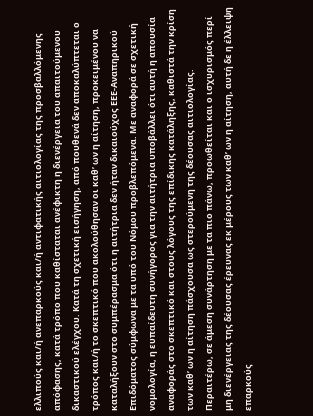ελλιπούς και/ή ανεπαρκούς και/ή αντιφατικής αιτιολογίας της προσβαλλόμενης απόφασης, κατά τρόπο που καθίσταται ανέφικτη η διενέργεια του απαιτούμενου δικαστικού ελέγχου. Κατά τη σχετική εισήγηση, από πουθενά δεν αποκαλύπτεται ο τρόπος και/ή το σκεπτικό που ακολούθησαν οι καθ’ ων η αίτηση, προκειμένου να καταλήξουν στο συμπέρασμα ότι η αιτήτρια δεν ήταν δικαιούχος ΕΕΕ-Αναπηρικού Επιδόματος σύμφωνα με τα υπό του Νόμου προβλεπόμενα. Με αναφορά σε σχετική νομολογία, η ευπαίδευτη συνήγορος για την αιτήτρια υποβάλλει ότι αυτή η απουσία αναφοράς στο σκεπτικό και στους λόγους της επίδικης κατάληξης, καθιστά την κρίση των καθ’ ων η αίτηση πάσχουσα ως στερούμενη της δέουσας αιτιολογίας.
Περαιτέρω, σε άμεση συνάρτηση με τα πιο πάνω, προωθείται και ο ισχυρισμός περί μη διενέργειας της δέουσας έρευνας εκ μέρους των καθ’ ων η αίτηση, αυτή δε η έλλειψη επαρκούς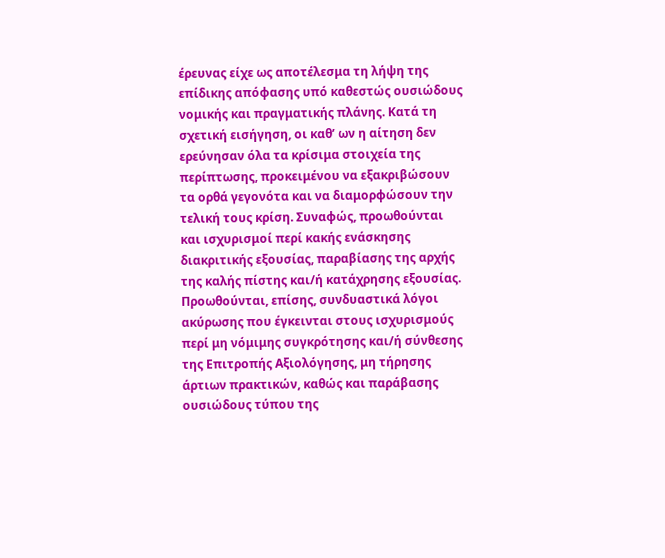έρευνας είχε ως αποτέλεσμα τη λήψη της επίδικης απόφασης υπό καθεστώς ουσιώδους νομικής και πραγματικής πλάνης. Κατά τη σχετική εισήγηση, οι καθ’ ων η αίτηση δεν ερεύνησαν όλα τα κρίσιμα στοιχεία της περίπτωσης, προκειμένου να εξακριβώσουν τα ορθά γεγονότα και να διαμορφώσουν την τελική τους κρίση. Συναφώς, προωθούνται και ισχυρισμοί περί κακής ενάσκησης διακριτικής εξουσίας, παραβίασης της αρχής της καλής πίστης και/ή κατάχρησης εξουσίας.
Προωθούνται, επίσης, συνδυαστικά λόγοι ακύρωσης που έγκεινται στους ισχυρισμούς περί μη νόμιμης συγκρότησης και/ή σύνθεσης της Επιτροπής Αξιολόγησης, μη τήρησης άρτιων πρακτικών, καθώς και παράβασης ουσιώδους τύπου της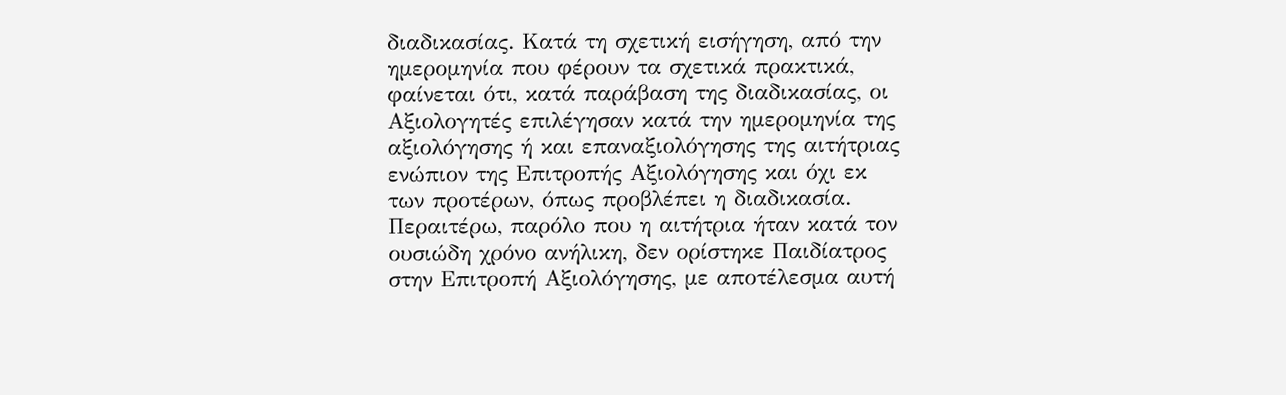διαδικασίας. Κατά τη σχετική εισήγηση, από την ημερομηνία που φέρουν τα σχετικά πρακτικά, φαίνεται ότι, κατά παράβαση της διαδικασίας, οι Αξιολογητές επιλέγησαν κατά την ημερομηνία της αξιολόγησης ή και επαναξιολόγησης της αιτήτριας ενώπιον της Επιτροπής Αξιολόγησης και όχι εκ των προτέρων, όπως προβλέπει η διαδικασία. Περαιτέρω, παρόλο που η αιτήτρια ήταν κατά τον ουσιώδη χρόνο ανήλικη, δεν ορίστηκε Παιδίατρος στην Επιτροπή Αξιολόγησης, με αποτέλεσμα αυτή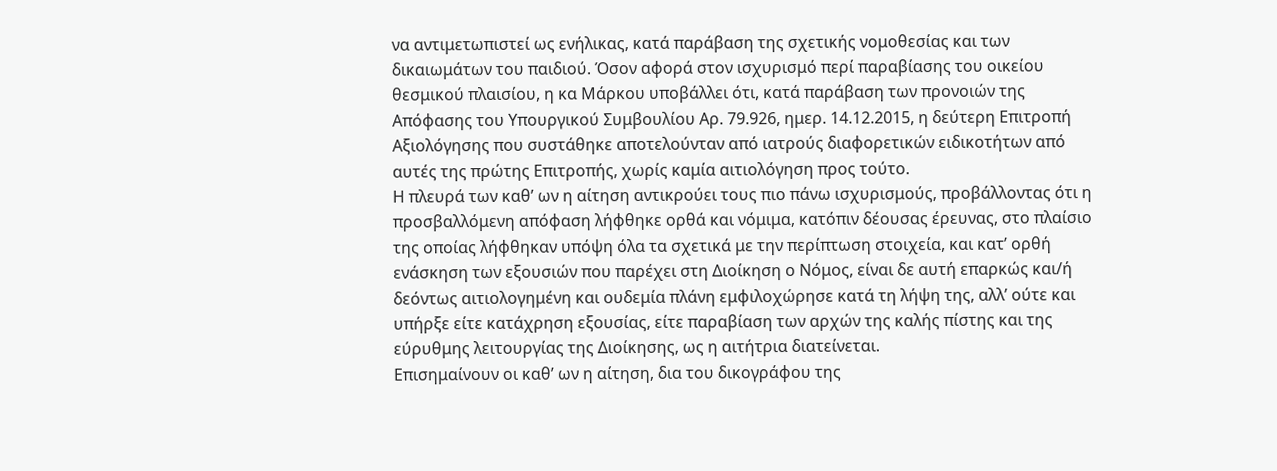να αντιμετωπιστεί ως ενήλικας, κατά παράβαση της σχετικής νομοθεσίας και των δικαιωμάτων του παιδιού. Όσον αφορά στον ισχυρισμό περί παραβίασης του οικείου θεσμικού πλαισίου, η κα Μάρκου υποβάλλει ότι, κατά παράβαση των προνοιών της Απόφασης του Υπουργικού Συμβουλίου Αρ. 79.926, ημερ. 14.12.2015, η δεύτερη Επιτροπή Αξιολόγησης που συστάθηκε αποτελούνταν από ιατρούς διαφορετικών ειδικοτήτων από αυτές της πρώτης Επιτροπής, χωρίς καμία αιτιολόγηση προς τούτο.
Η πλευρά των καθ’ ων η αίτηση αντικρούει τους πιο πάνω ισχυρισμούς, προβάλλοντας ότι η προσβαλλόμενη απόφαση λήφθηκε ορθά και νόμιμα, κατόπιν δέουσας έρευνας, στο πλαίσιο της οποίας λήφθηκαν υπόψη όλα τα σχετικά με την περίπτωση στοιχεία, και κατ’ ορθή ενάσκηση των εξουσιών που παρέχει στη Διοίκηση ο Νόμος, είναι δε αυτή επαρκώς και/ή δεόντως αιτιολογημένη και ουδεμία πλάνη εμφιλοχώρησε κατά τη λήψη της, αλλ’ ούτε και υπήρξε είτε κατάχρηση εξουσίας, είτε παραβίαση των αρχών της καλής πίστης και της εύρυθμης λειτουργίας της Διοίκησης, ως η αιτήτρια διατείνεται.
Επισημαίνουν οι καθ’ ων η αίτηση, δια του δικογράφου της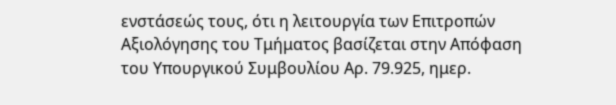ενστάσεώς τους, ότι η λειτουργία των Επιτροπών Αξιολόγησης του Τμήματος βασίζεται στην Απόφαση του Υπουργικού Συμβουλίου Αρ. 79.925, ημερ.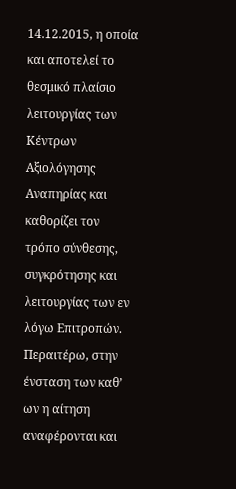14.12.2015, η οποία και αποτελεί το θεσμικό πλαίσιο λειτουργίας των Κέντρων Αξιολόγησης Αναπηρίας και καθορίζει τον τρόπο σύνθεσης, συγκρότησης και λειτουργίας των εν λόγω Επιτροπών. Περαιτέρω, στην ένσταση των καθ’ ων η αίτηση αναφέρονται και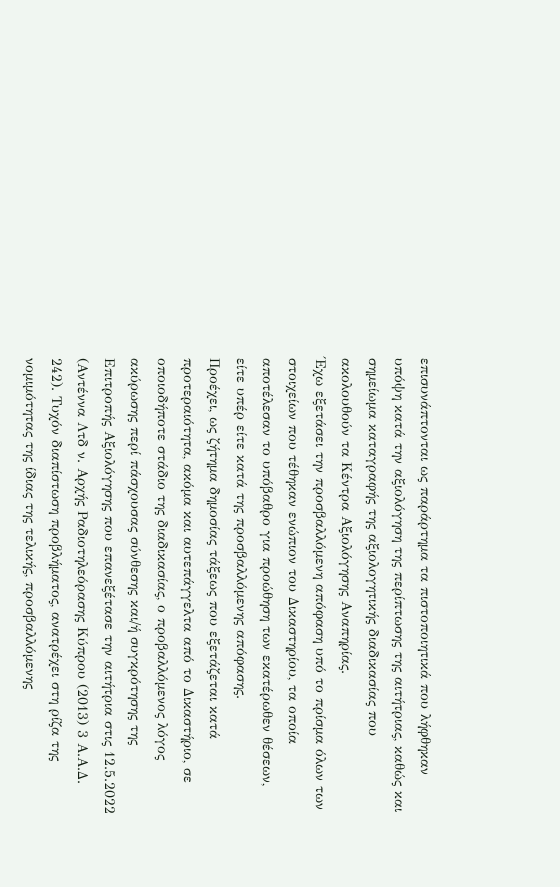επισυνάπτονται ως παράρτημα τα πιστοποιητικά που λήφθηκαν υπόψη κατά την αξιολόγηση της περίπτωσης της αιτήτριας, καθώς και σημείωμα καταγραφής της αξιολογητικής διαδικασίας που ακολουθούν τα Κέντρα Αξιολόγησης Αναπηρίας.
Έχω εξετάσει την προσβαλλόμενη απόφαση υπό το πρίσμα όλων των στοιχείων που τέθηκαν ενώπιον του Δικαστηρίου, τα οποία αποτέλεσαν το υπόβαθρο για προώθηση των εκατέρωθεν θέσεων, είτε υπέρ είτε κατά της προσβαλλόμενης απόφασης.
Προέχει, ως ζήτημα δημοσίας τάξεως που εξετάζεται κατά προτεραιότητα, ακόμα και αυτεπάγγελτα από το Δικαστήριο, σε οποιοδήποτε στάδιο της διαδικασίας, ο προβαλλόμενος λόγος ακύρωσης περί πάσχουσας σύνθεσης και/ή συγκρότησης της Επιτροπής Αξιολόγησης που επανεξέτασε την αιτήτρια στις 12.5.2022 (Αντέννα Λτδ ν. Αρχής Ραδιοτηλεόρασης Κύπρου (2013) 3 Α.Α.Δ. 242). Τυχόν διαπίστωση προβλήματος, ανατρέχει στη ρίζα της νομιμότητας της ίδιας της τελικής, προσβαλλόμενης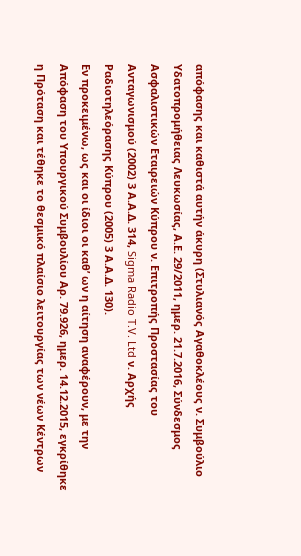απόφασης και καθιστά αυτήν άκυρη (Στυλιανός Αγαθοκλέους ν. Συμβούλιο Υδατοπρομήθειας Λευκωσίας, Α.Ε. 29/2011, ημερ. 21.7.2016, Σύνδεσμος Ασφαλιστικών Εταιρειών Κύπρου ν. Επιτροπής Προστασίας του Ανταγωνισμού (2002) 3 Α.Α.Δ. 314, Sigma Radio T.V. Ltd ν. Αρχής Ραδιοτηλεόρασης Κύπρου (2005) 3 Α.Α.Δ. 130).
Εν προκειμένω, ως και οι ίδιοι οι καθ’ ων η αίτηση αναφέρουν, με την Απόφαση του Υπουργικού Συμβουλίου Αρ. 79.926, ημερ. 14.12.2015, εγκρίθηκε η Πρόταση και τέθηκε το θεσμικό πλαίσιο λειτουργίας των νέων Κέντρων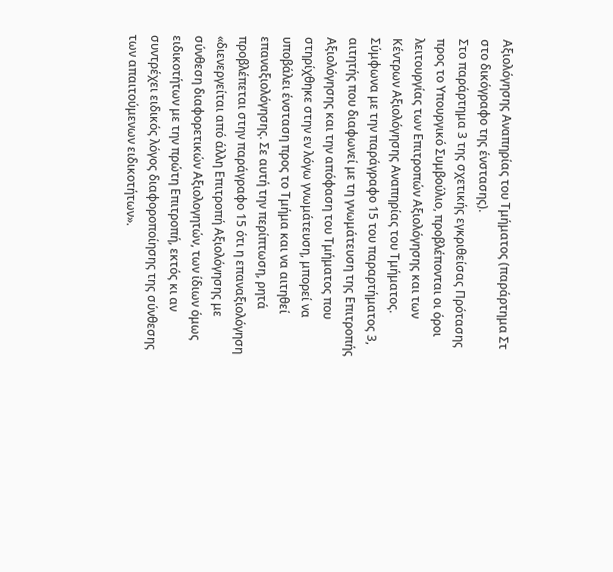Αξιολόγησης Αναπηρίας του Τμήματος (παράρτημα Στ στο δικόγραφο της ένστασης).
Στο παράρτημα 3 της σχετικής εγκριθείσας Πρότασης προς το Υπουργικό Συμβούλιο, προβλέπονται οι όροι λειτουργίας των Επιτροπών Αξιολόγησης και των Κέντρων Αξιολόγησης Αναπηρίας του Τμήματος. Σύμφωνα με την παράγραφο 15 του παραρτήματος 3, αιτητής που διαφωνεί με τη γνωμάτευση της Επιτροπής Αξιολόγησης και την απόφαση του Τμήματος που στηρίχθηκε στην εν λόγω γνωμάτευση, μπορεί να υποβάλει ένσταση προς το Τμήμα και να αιτηθεί επαναξιολόγησης. Σε αυτή την περίπτωση, ρητά προβλέπεται στην παράγραφο 15 ότι η επαναξιολόγηση «διενεργείται από άλλη Επιτροπή Αξιολόγησης με σύνθεση διαφορετικών Αξιολογητών, των ίδιων όμως ειδικοτήτων με την πρώτη Επιτροπή, εκτός κι αν συντρέχει ειδικός λόγος διαφοροποίησης της σύνθεσης των απαιτούμενων ειδικοτήτων».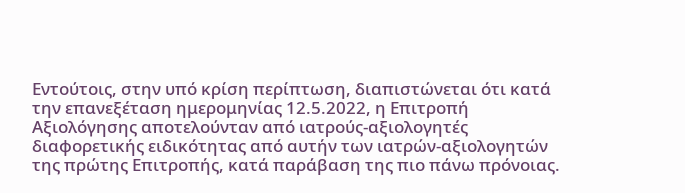Εντούτοις, στην υπό κρίση περίπτωση, διαπιστώνεται ότι κατά την επανεξέταση ημερομηνίας 12.5.2022, η Επιτροπή Αξιολόγησης αποτελούνταν από ιατρούς-αξιολογητές διαφορετικής ειδικότητας από αυτήν των ιατρών-αξιολογητών της πρώτης Επιτροπής, κατά παράβαση της πιο πάνω πρόνοιας.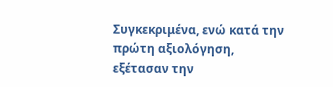Συγκεκριμένα, ενώ κατά την πρώτη αξιολόγηση, εξέτασαν την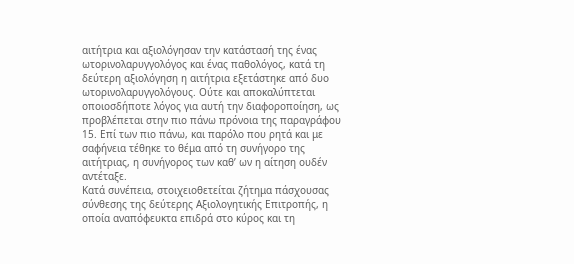αιτήτρια και αξιολόγησαν την κατάστασή της ένας ωτορινολαρυγγολόγος και ένας παθολόγος, κατά τη δεύτερη αξιολόγηση η αιτήτρια εξετάστηκε από δυο ωτορινολαρυγγολόγους. Ούτε και αποκαλύπτεται οποιοσδήποτε λόγος για αυτή την διαφοροποίηση, ως προβλέπεται στην πιο πάνω πρόνοια της παραγράφου 15. Επί των πιο πάνω, και παρόλο που ρητά και με σαφήνεια τέθηκε το θέμα από τη συνήγορο της αιτήτριας, η συνήγορος των καθ’ ων η αίτηση ουδέν αντέταξε.
Κατά συνέπεια, στοιχειοθετείται ζήτημα πάσχουσας σύνθεσης της δεύτερης Αξιολογητικής Επιτροπής, η οποία αναπόφευκτα επιδρά στο κύρος και τη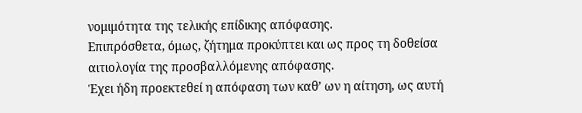νομιμότητα της τελικής επίδικης απόφασης.
Επιπρόσθετα, όμως, ζήτημα προκύπτει και ως προς τη δοθείσα αιτιολογία της προσβαλλόμενης απόφασης.
Έχει ήδη προεκτεθεί η απόφαση των καθ’ ων η αίτηση, ως αυτή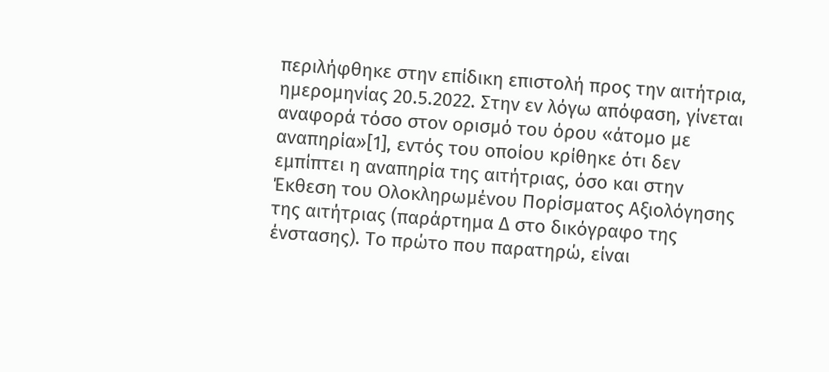περιλήφθηκε στην επίδικη επιστολή προς την αιτήτρια, ημερομηνίας 20.5.2022. Στην εν λόγω απόφαση, γίνεται αναφορά τόσο στον ορισμό του όρου «άτομο με αναπηρία»[1], εντός του οποίου κρίθηκε ότι δεν εμπίπτει η αναπηρία της αιτήτριας, όσο και στην Έκθεση του Ολοκληρωμένου Πορίσματος Αξιολόγησης της αιτήτριας (παράρτημα Δ στο δικόγραφο της ένστασης). Το πρώτο που παρατηρώ, είναι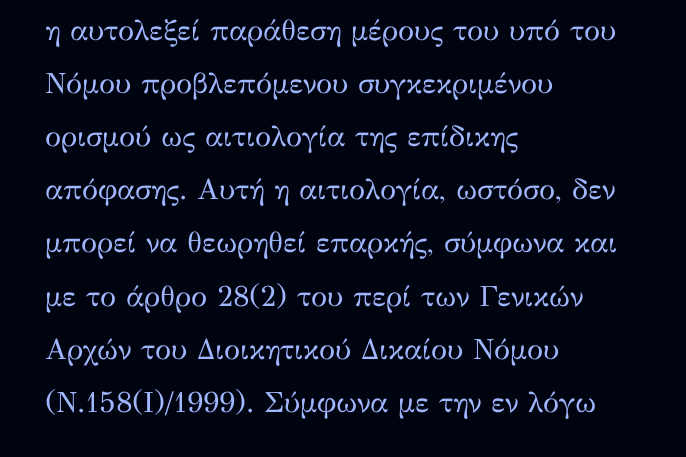η αυτολεξεί παράθεση μέρους του υπό του Νόμου προβλεπόμενου συγκεκριμένου ορισμού ως αιτιολογία της επίδικης απόφασης. Αυτή η αιτιολογία, ωστόσο, δεν μπορεί να θεωρηθεί επαρκής, σύμφωνα και με το άρθρο 28(2) του περί των Γενικών Αρχών του Διοικητικού Δικαίου Νόμου (Ν.158(Ι)/1999). Σύμφωνα με την εν λόγω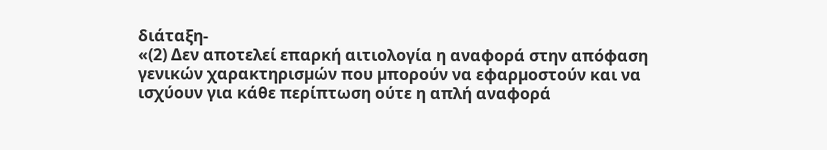διάταξη-
«(2) Δεν αποτελεί επαρκή αιτιολογία η αναφορά στην απόφαση γενικών χαρακτηρισµών που µπορούν να εφαρµοστούν και να ισχύουν για κάθε περίπτωση ούτε η απλή αναφορά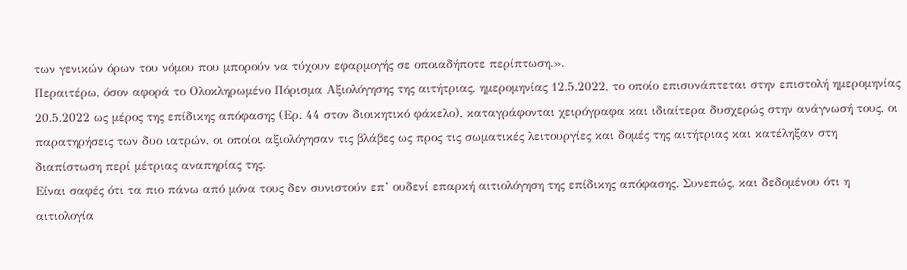των γενικών όρων του νόµου που µπορούν να τύχουν εφαρµογής σε οποιαδήποτε περίπτωση.».
Περαιτέρω, όσον αφορά το Ολοκληρωμένο Πόρισμα Αξιολόγησης της αιτήτριας, ημερομηνίας 12.5.2022, το οποίο επισυνάπτεται στην επιστολή ημερομηνίας 20.5.2022 ως μέρος της επίδικης απόφασης (Ερ. 44 στον διοικητικό φάκελο), καταγράφονται χειρόγραφα και ιδιαίτερα δυσχερώς στην ανάγνωσή τους, οι παρατηρήσεις των δυο ιατρών, οι οποίοι αξιολόγησαν τις βλάβες ως προς τις σωματικές λειτουργίες και δομές της αιτήτριας και κατέληξαν στη διαπίστωση περί μέτριας αναπηρίας της.
Είναι σαφές ότι τα πιο πάνω από μόνα τους δεν συνιστούν επ’ ουδενί επαρκή αιτιολόγηση της επίδικης απόφασης. Συνεπώς, και δεδομένου ότι η αιτιολογία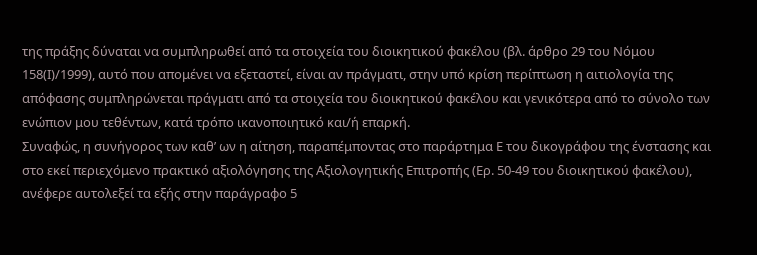της πράξης δύναται να συμπληρωθεί από τα στοιχεία του διοικητικού φακέλου (βλ. άρθρο 29 του Νόμου 158(Ι)/1999), αυτό που απομένει να εξεταστεί, είναι αν πράγματι, στην υπό κρίση περίπτωση η αιτιολογία της απόφασης συμπληρώνεται πράγματι από τα στοιχεία του διοικητικού φακέλου και γενικότερα από το σύνολο των ενώπιον μου τεθέντων, κατά τρόπο ικανοποιητικό και/ή επαρκή.
Συναφώς, η συνήγορος των καθ’ ων η αίτηση, παραπέμποντας στο παράρτημα Ε του δικογράφου της ένστασης και στο εκεί περιεχόμενο πρακτικό αξιολόγησης της Αξιολογητικής Επιτροπής (Ερ. 50-49 του διοικητικού φακέλου), ανέφερε αυτολεξεί τα εξής στην παράγραφο 5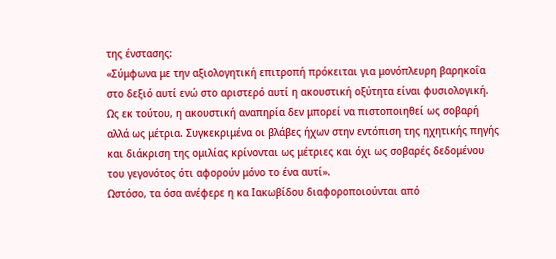της ένστασης:
«Σύμφωνα με την αξιολογητική επιτροπή πρόκειται για μονόπλευρη βαρηκοΐα στο δεξιό αυτί ενώ στο αριστερό αυτί η ακουστική οξύτητα είναι φυσιολογική. Ως εκ τούτου, η ακουστική αναπηρία δεν μπορεί να πιστοποιηθεί ως σοβαρή αλλά ως μέτρια. Συγκεκριμένα οι βλάβες ήχων στην εντόπιση της ηχητικής πηγής και διάκριση της ομιλίας κρίνονται ως μέτριες και όχι ως σοβαρές δεδομένου του γεγονότος ότι αφορούν μόνο το ένα αυτί».
Ωστόσο, τα όσα ανέφερε η κα Ιακωβίδου διαφοροποιούνται από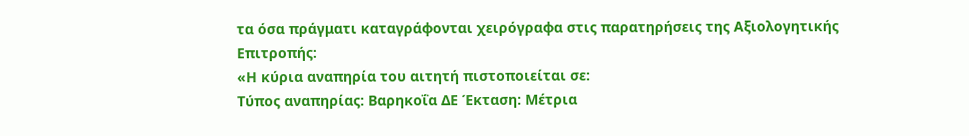τα όσα πράγματι καταγράφονται χειρόγραφα στις παρατηρήσεις της Αξιολογητικής Επιτροπής:
«Η κύρια αναπηρία του αιτητή πιστοποιείται σε:
Τύπος αναπηρίας: Βαρηκοΐα ΔΕ Έκταση: Μέτρια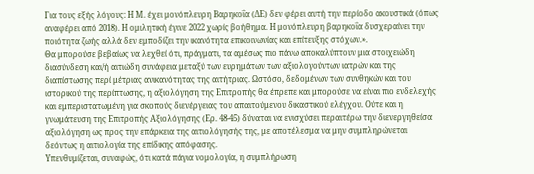Για τους εξής λόγους: Η Μ. έχει μονόπλευρη Βαρηκοΐα (ΔΕ) δεν φέρει αυτή την περίοδο ακουστικά (όπως αναφέρει από 2018). Η ομιλητική έγινε 2022 χωρίς βοήθημα. Η μονόπλευρη βαρηκοΐα δυσχεραίνει την ποιότητα ζωής αλλά δεν εμποδίζει την ικανότητα επικοινωνίας και επίτευξης στόχων.».
Θα μπορούσε βεβαίως να λεχθεί ότι, πράγματι, τα αμέσως πιο πάνω αποκαλύπτουν μια στοιχειώδη διασύνδεση και/ή αιτιώδη συνάφεια μεταξύ των ευρημάτων των αξιολογούντων ιατρών και της διαπίστωσης περί μέτριας ανικανότητας της αιτήτριας. Ωστόσο, δεδομένων των συνθηκών και του ιστορικού της περίπτωσης, η αξιολόγηση της Επιτροπής θα έπρεπε και μπορούσε να είναι πιο ενδελεχής και εμπεριστατωμένη για σκοπούς διενέργειας του απαιτούμενου δικαστικού ελέγχου. Ούτε και η γνωμάτευση της Επιτροπής Αξιολόγησης (Ερ. 48-45) δύναται να ενισχύσει περαιτέρω την διενεργηθείσα αξιολόγηση ως προς την επάρκεια της αιτιολόγησής της, με αποτέλεσμα να μην συμπληρώνεται δεόντως η αιτιολογία της επίδικης απόφασης.
Υπενθυμίζεται, συναφώς, ότι κατά πάγια νομολογία, η συμπλήρωση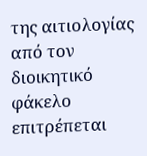της αιτιολογίας από τον διοικητικό φάκελο επιτρέπεται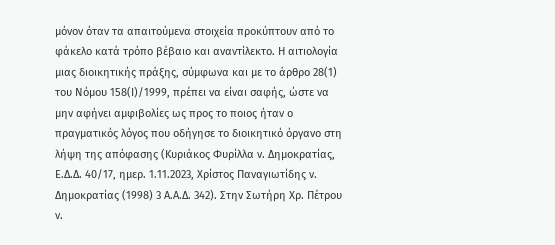μόνον όταν τα απαιτούμενα στοιχεία προκύπτουν από το φάκελο κατά τρόπο βέβαιο και αναντίλεκτο. Η αιτιολογία μιας διοικητικής πράξης, σύμφωνα και με το άρθρο 28(1) του Νόμου 158(Ι)/1999, πρέπει να είναι σαφής, ώστε να μην αφήνει αμφιβολίες ως προς το ποιος ήταν ο πραγματικός λόγος που οδήγησε το διοικητικό όργανο στη λήψη της απόφασης (Κυριάκος Φυρίλλα ν. Δημοκρατίας, Ε.Δ.Δ. 40/17, ημερ. 1.11.2023, Χρίστος Παναγιωτίδης ν. Δημοκρατίας (1998) 3 Α.Α.Δ. 342). Στην Σωτήρη Χρ. Πέτρου ν.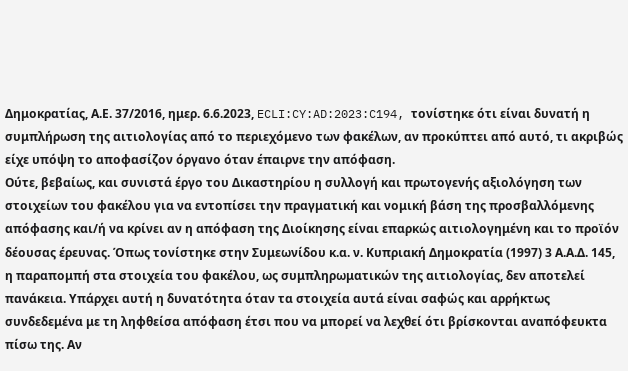Δημοκρατίας, Α.Ε. 37/2016, ημερ. 6.6.2023, ECLI:CY:AD:2023:C194, τονίστηκε ότι είναι δυνατή η συμπλήρωση της αιτιολογίας από το περιεχόμενο των φακέλων, αν προκύπτει από αυτό, τι ακριβώς είχε υπόψη το αποφασίζον όργανο όταν έπαιρνε την απόφαση.
Ούτε, βεβαίως, και συνιστά έργο του Δικαστηρίου η συλλογή και πρωτογενής αξιολόγηση των στοιχείων του φακέλου για να εντοπίσει την πραγματική και νομική βάση της προσβαλλόμενης απόφασης και/ή να κρίνει αν η απόφαση της Διοίκησης είναι επαρκώς αιτιολογημένη και το προϊόν δέουσας έρευνας. Όπως τονίστηκε στην Συμεωνίδου κ.α. ν. Κυπριακή Δημοκρατία (1997) 3 Α.Α.Δ. 145, η παραπομπή στα στοιχεία του φακέλου, ως συμπληρωματικών της αιτιολογίας, δεν αποτελεί πανάκεια. Υπάρχει αυτή η δυνατότητα όταν τα στοιχεία αυτά είναι σαφώς και αρρήκτως συνδεδεμένα με τη ληφθείσα απόφαση έτσι που να μπορεί να λεχθεί ότι βρίσκονται αναπόφευκτα πίσω της. Αν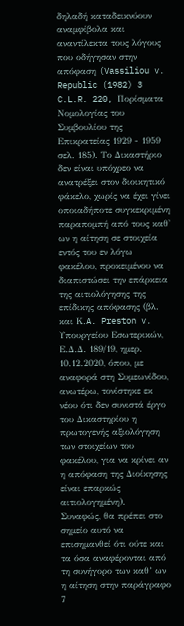δηλαδή καταδεικνύουν αναμφίβολα και αναντίλεκτα τους λόγους που οδήγησαν στην απόφαση (Vassiliou v. Republic (1982) 3 C.L.R. 220, Πορίσματα Νομολογίας του Συμβουλίου της Επικρατείας 1929 - 1959 σελ. 185). Το Δικαστήριο δεν είναι υπόχρεο να ανατρέξει στον διοικητικό φάκελο, χωρίς να έχει γίνει οποιαδήποτε συγκεκριμένη παραπομπή από τους καθ' ων η αίτηση σε στοιχεία εντός του εν λόγω φακέλου, προκειμένου να διαπιστώσει την επάρκεια της αιτιολόγησης της επίδικης απόφασης (βλ. και Κ.A. Preston v. Υπουργείου Εσωτερικών, Ε.Δ.Δ. 189/19, ημερ. 10.12.2020, όπου, με αναφορά στη Συμεωνίδου, ανωτέρω, τονίστηκε εκ νέου ότι δεν συνιστά έργο του Δικαστηρίου η πρωτογενής αξιολόγηση των στοιχείων του φακέλου, για να κρίνει αν η απόφαση της Διοίκησης είναι επαρκώς αιτιολογημένη).
Συναφώς, θα πρέπει στο σημείο αυτό να επισημανθεί ότι ούτε και τα όσα αναφέρονται από τη συνήγορο των καθ’ ων η αίτηση στην παράγραφο 7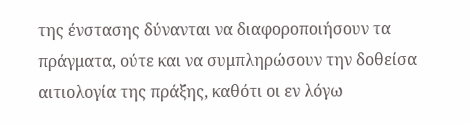της ένστασης δύνανται να διαφοροποιήσουν τα πράγματα, ούτε και να συμπληρώσουν την δοθείσα αιτιολογία της πράξης, καθότι οι εν λόγω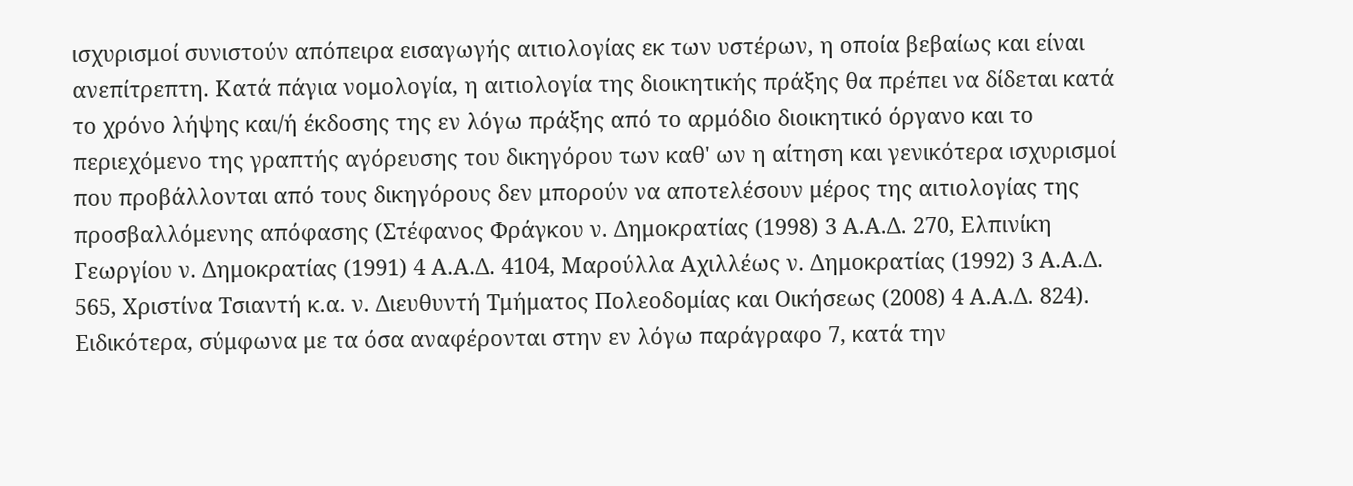ισχυρισμοί συνιστούν απόπειρα εισαγωγής αιτιολογίας εκ των υστέρων, η οποία βεβαίως και είναι ανεπίτρεπτη. Κατά πάγια νομολογία, η αιτιολογία της διοικητικής πράξης θα πρέπει να δίδεται κατά το χρόνο λήψης και/ή έκδοσης της εν λόγω πράξης από το αρμόδιο διοικητικό όργανο και το περιεχόμενο της γραπτής αγόρευσης του δικηγόρου των καθ' ων η αίτηση και γενικότερα ισχυρισμοί που προβάλλονται από τους δικηγόρους δεν μπορούν να αποτελέσουν μέρος της αιτιολογίας της προσβαλλόμενης απόφασης (Στέφανος Φράγκου ν. Δημοκρατίας (1998) 3 Α.Α.Δ. 270, Ελπινίκη Γεωργίου ν. Δημοκρατίας (1991) 4 Α.Α.Δ. 4104, Μαρούλλα Αχιλλέως ν. Δημοκρατίας (1992) 3 Α.Α.Δ. 565, Χριστίνα Τσιαντή κ.α. ν. Διευθυντή Τμήματος Πολεοδομίας και Οικήσεως (2008) 4 Α.Α.Δ. 824). Ειδικότερα, σύμφωνα με τα όσα αναφέρονται στην εν λόγω παράγραφο 7, κατά την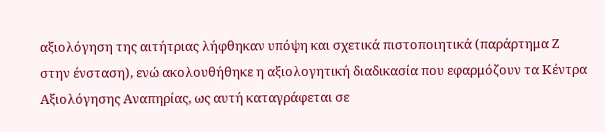αξιολόγηση της αιτήτριας λήφθηκαν υπόψη και σχετικά πιστοποιητικά (παράρτημα Ζ στην ένσταση), ενώ ακολουθήθηκε η αξιολογητική διαδικασία που εφαρμόζουν τα Κέντρα Αξιολόγησης Αναπηρίας, ως αυτή καταγράφεται σε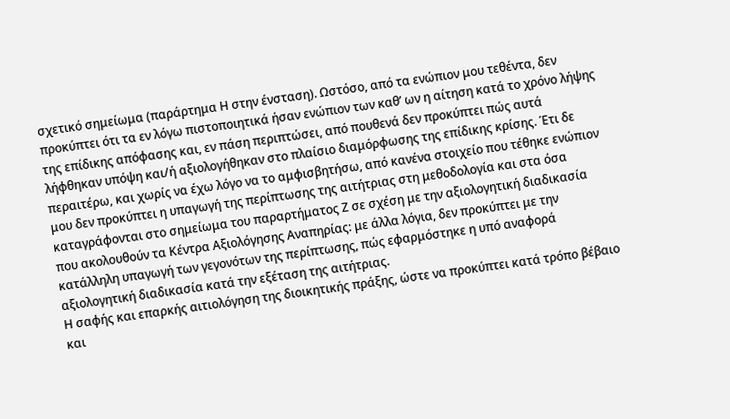σχετικό σημείωμα (παράρτημα Η στην ένσταση). Ωστόσο, από τα ενώπιον μου τεθέντα, δεν προκύπτει ότι τα εν λόγω πιστοποιητικά ήσαν ενώπιον των καθ’ ων η αίτηση κατά το χρόνο λήψης της επίδικης απόφασης και, εν πάση περιπτώσει, από πουθενά δεν προκύπτει πώς αυτά λήφθηκαν υπόψη και/ή αξιολογήθηκαν στο πλαίσιο διαμόρφωσης της επίδικης κρίσης. Έτι δε περαιτέρω, και χωρίς να έχω λόγο να το αμφισβητήσω, από κανένα στοιχείο που τέθηκε ενώπιον μου δεν προκύπτει η υπαγωγή της περίπτωσης της αιτήτριας στη μεθοδολογία και στα όσα καταγράφονται στο σημείωμα του παραρτήματος Ζ σε σχέση με την αξιολογητική διαδικασία που ακολουθούν τα Κέντρα Αξιολόγησης Αναπηρίας: με άλλα λόγια, δεν προκύπτει με την κατάλληλη υπαγωγή των γεγονότων της περίπτωσης, πώς εφαρμόστηκε η υπό αναφορά αξιολογητική διαδικασία κατά την εξέταση της αιτήτριας.
Η σαφής και επαρκής αιτιολόγηση της διοικητικής πράξης, ώστε να προκύπτει κατά τρόπο βέβαιο και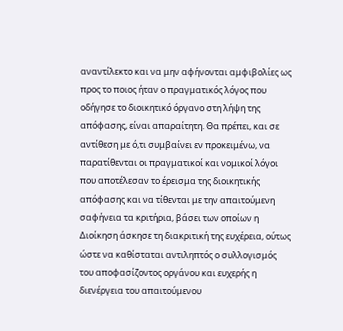αναντίλεκτο και να μην αφήνονται αμφιβολίες ως προς το ποιος ήταν ο πραγματικός λόγος που οδήγησε το διοικητικό όργανο στη λήψη της απόφασης, είναι απαραίτητη. Θα πρέπει, και σε αντίθεση με ό,τι συμβαίνει εν προκειμένω, να παρατίθενται οι πραγματικοί και νομικοί λόγοι που αποτέλεσαν το έρεισμα της διοικητικής απόφασης και να τίθενται με την απαιτούμενη σαφήνεια τα κριτήρια, βάσει των οποίων η Διοίκηση άσκησε τη διακριτική της ευχέρεια, ούτως ώστε να καθίσταται αντιληπτός ο συλλογισμός του αποφασίζοντος οργάνου και ευχερής η διενέργεια του απαιτούμενου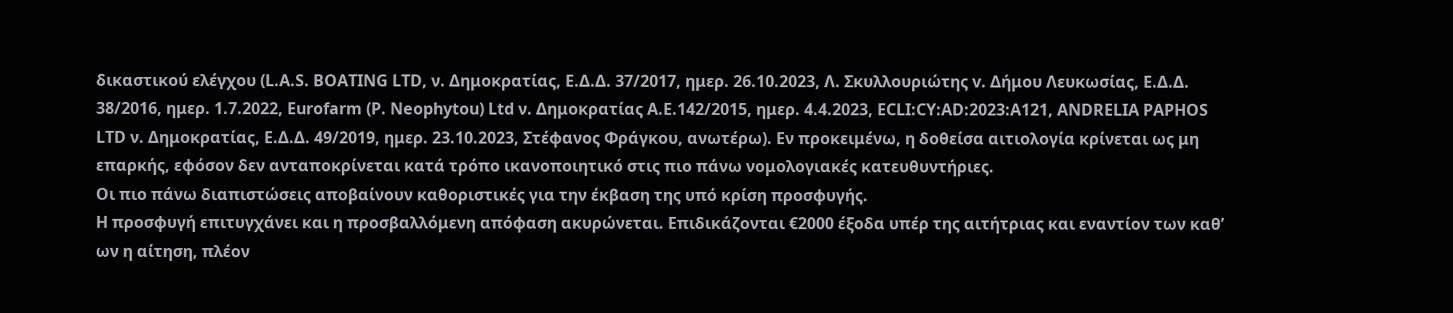δικαστικού ελέγχου (L.A.S. BOATING LTD, ν. Δημοκρατίας, Ε.Δ.Δ. 37/2017, ημερ. 26.10.2023, Λ. Σκυλλουριώτης v. Δήμου Λευκωσίας, Ε.Δ.Δ. 38/2016, ημερ. 1.7.2022, Eurofarm (P. Neophytou) Ltd ν. Δημοκρατίας Α.Ε.142/2015, ημερ. 4.4.2023, ECLI:CY:AD:2023:A121, ANDRELIA PAPHOS LTD ν. Δημοκρατίας, Ε.Δ.Δ. 49/2019, ημερ. 23.10.2023, Στέφανος Φράγκου, ανωτέρω). Εν προκειμένω, η δοθείσα αιτιολογία κρίνεται ως μη επαρκής, εφόσον δεν ανταποκρίνεται κατά τρόπο ικανοποιητικό στις πιο πάνω νομολογιακές κατευθυντήριες.
Οι πιο πάνω διαπιστώσεις αποβαίνουν καθοριστικές για την έκβαση της υπό κρίση προσφυγής.
Η προσφυγή επιτυγχάνει και η προσβαλλόμενη απόφαση ακυρώνεται. Επιδικάζονται €2000 έξοδα υπέρ της αιτήτριας και εναντίον των καθ’ ων η αίτηση, πλέον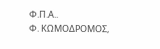Φ.Π.Α..
Φ. ΚΩΜΟΔΡΟΜΟΣ,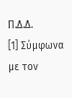Π.Δ.Δ.
[1] Σύμφωνα με τον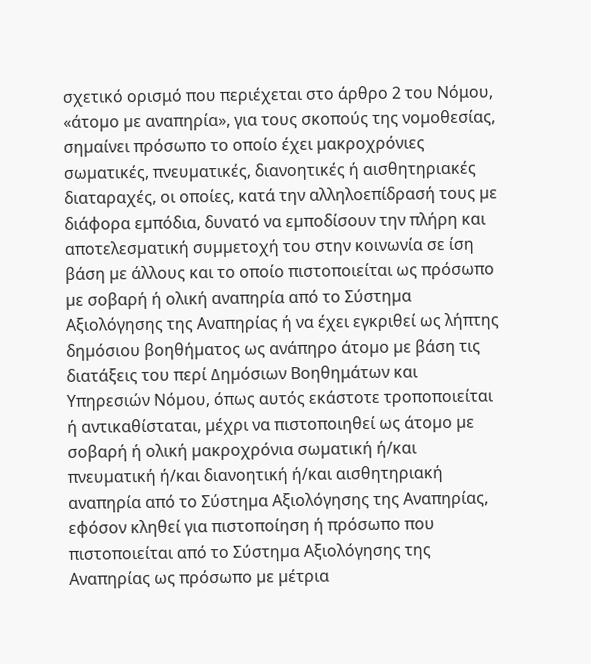σχετικό ορισμό που περιέχεται στο άρθρο 2 του Νόμου, «άτοµο µε αναπηρία», για τους σκοπούς της νοµοθεσίας, σηµαίνει πρόσωπο το οποίο έχει µακροχρόνιες σωµατικές, πνευµατικές, διανοητικές ή αισθητηριακές διαταραχές, οι οποίες, κατά την αλληλοεπίδρασή τους µε διάφορα εµπόδια, δυνατό να εµποδίσουν την πλήρη και αποτελεσµατική συµµετοχή του στην κοινωνία σε ίση βάση µε άλλους και το οποίο πιστοποιείται ως πρόσωπο µε σοβαρή ή ολική αναπηρία από το Σύστηµα Αξιολόγησης της Αναπηρίας ή να έχει εγκριθεί ως λήπτης δηµόσιου βοηθήµατος ως ανάπηρο άτοµο µε βάση τις διατάξεις του περί ∆ηµόσιων Βοηθημάτων και Υπηρεσιών Νόµου, όπως αυτός εκάστοτε τροποποιείται ή αντικαθίσταται, µέχρι να πιστοποιηθεί ως άτοµο µε σοβαρή ή ολική µακροχρόνια σωµατική ή/και πνευµατική ή/και διανοητική ή/και αισθητηριακή αναπηρία από το Σύστηµα Αξιολόγησης της Αναπηρίας, εφόσον κληθεί για πιστοποίηση ή πρόσωπο που πιστοποιείται από το Σύστηµα Αξιολόγησης της Αναπηρίας ως πρόσωπο µε µέτρια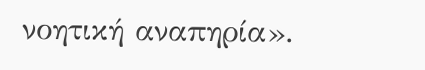νοητική αναπηρία».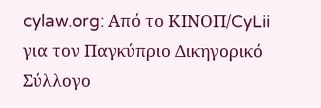cylaw.org: Από το ΚΙΝOΠ/CyLii για τον Παγκύπριο Δικηγορικό Σύλλογο